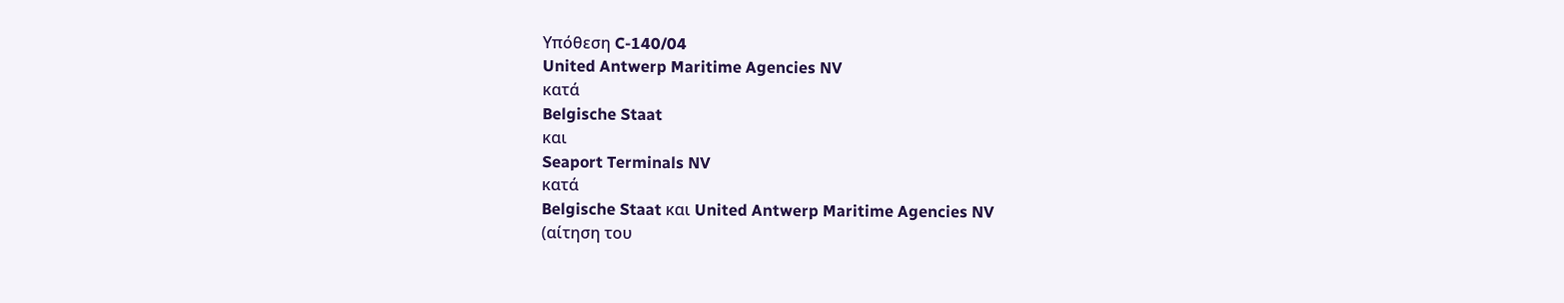Υπόθεση C-140/04
United Antwerp Maritime Agencies NV
κατά
Belgische Staat
και
Seaport Terminals NV
κατά
Belgische Staat και United Antwerp Maritime Agencies NV
(αίτηση του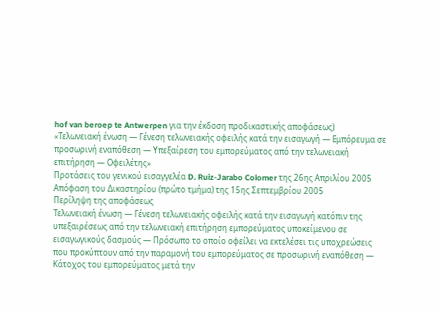hof van beroep te Antwerpen για την έκδοση προδικαστικής αποφάσεως)
«Τελωνειακή ένωση — Γένεση τελωνειακής οφειλής κατά την εισαγωγή — Εμπόρευμα σε προσωρινή εναπόθεση — Υπεξαίρεση του εμπορεύματος από την τελωνειακή επιτήρηση — Οφειλέτης»
Προτάσεις του γενικού εισαγγελέα D. Ruiz-Jarabo Colomer της 26ης Απριλίου 2005
Απόφαση του Δικαστηρίου (πρώτο τμήμα) της 15ης Σεπτεμβρίου 2005
Περίληψη της αποφάσεως
Τελωνειακή ένωση — Γένεση τελωνειακής οφειλής κατά την εισαγωγή κατόπιν της υπεξαιρέσεως από την τελωνειακή επιτήρηση εμπορεύματος υποκείμενου σε εισαγωγικούς δασμούς — Πρόσωπο το οποίο οφείλει να εκτελέσει τις υποχρεώσεις που προκύπτουν από την παραμονή του εμπορεύματος σε προσωρινή εναπόθεση — Κάτοχος του εμπορεύματος μετά την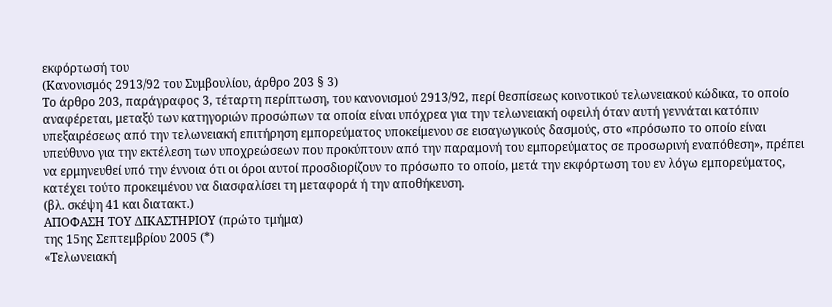εκφόρτωσή του
(Κανονισμός 2913/92 του Συμβουλίου, άρθρο 203 § 3)
Το άρθρο 203, παράγραφος 3, τέταρτη περίπτωση, του κανονισμού 2913/92, περί θεσπίσεως κοινοτικού τελωνειακού κώδικα, το οποίο αναφέρεται, μεταξύ των κατηγοριών προσώπων τα οποία είναι υπόχρεα για την τελωνειακή οφειλή όταν αυτή γεννάται κατόπιν υπεξαιρέσεως από την τελωνειακή επιτήρηση εμπορεύματος υποκείμενου σε εισαγωγικούς δασμούς, στο «πρόσωπο το οποίο είναι υπεύθυνο για την εκτέλεση των υποχρεώσεων που προκύπτουν από την παραμονή του εμπορεύματος σε προσωρινή εναπόθεση», πρέπει να ερμηνευθεί υπό την έννοια ότι οι όροι αυτοί προσδιορίζουν το πρόσωπο το οποίο, μετά την εκφόρτωση του εν λόγω εμπορεύματος, κατέχει τούτο προκειμένου να διασφαλίσει τη μεταφορά ή την αποθήκευση.
(βλ. σκέψη 41 και διατακτ.)
ΑΠΟΦΑΣΗ ΤΟΥ ΔΙΚΑΣΤΗΡΙΟΥ (πρώτο τμήμα)
της 15ης Σεπτεμβρίου 2005 (*)
«Τελωνειακή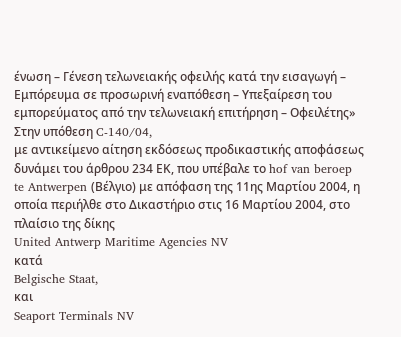ένωση – Γένεση τελωνειακής οφειλής κατά την εισαγωγή – Εμπόρευμα σε προσωρινή εναπόθεση – Υπεξαίρεση του εμπορεύματος από την τελωνειακή επιτήρηση – Οφειλέτης»
Στην υπόθεση C-140/04,
με αντικείμενο αίτηση εκδόσεως προδικαστικής αποφάσεως δυνάμει του άρθρου 234 ΕΚ, που υπέβαλε το hof van beroep te Antwerpen (Βέλγιο) με απόφαση της 11ης Μαρτίου 2004, η οποία περιήλθε στο Δικαστήριο στις 16 Μαρτίου 2004, στο πλαίσιο της δίκης
United Antwerp Maritime Agencies NV
κατά
Belgische Staat,
και
Seaport Terminals NV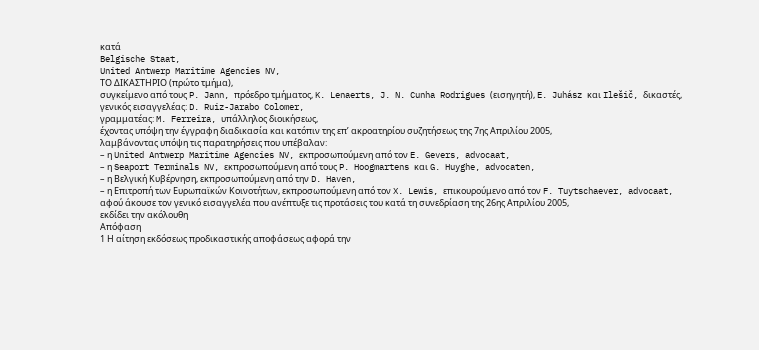κατά
Belgische Staat,
United Antwerp Maritime Agencies NV,
ΤΟ ΔΙΚΑΣΤΗΡΙΟ (πρώτο τμήμα),
συγκείμενο από τους P. Jann, πρόεδρο τμήματος, K. Lenaerts, J. N. Cunha Rodrigues (εισηγητή), E. Juhász και Ilešič, δικαστές,
γενικός εισαγγελέας: D. Ruiz-Jarabo Colomer,
γραμματέας: M. Ferreira, υπάλληλος διοικήσεως,
έχοντας υπόψη την έγγραφη διαδικασία και κατόπιν της επ’ ακροατηρίου συζητήσεως της 7ης Απριλίου 2005,
λαμβάνοντας υπόψη τις παρατηρήσεις που υπέβαλαν:
– η United Antwerp Maritime Agencies NV, εκπροσωπούμενη από τον E. Gevers, advocaat,
– η Seaport Terminals NV, εκπροσωπούμενη από τους P. Hoogmartens και G. Huyghe, advocaten,
– η Βελγική Κυβέρνηση, εκπροσωπούμενη από την D. Haven,
– η Επιτροπή των Ευρωπαϊκών Κοινοτήτων, εκπροσωπούμενη από τον X. Lewis, επικουρούμενο από τον F. Tuytschaever, advocaat,
αφού άκουσε τον γενικό εισαγγελέα που ανέπτυξε τις προτάσεις του κατά τη συνεδρίαση της 26ης Απριλίου 2005,
εκδίδει την ακόλουθη
Απόφαση
1 Η αίτηση εκδόσεως προδικαστικής αποφάσεως αφορά την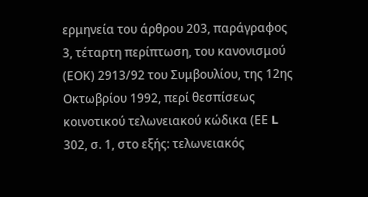ερμηνεία του άρθρου 203, παράγραφος 3, τέταρτη περίπτωση, του κανονισμού (ΕΟΚ) 2913/92 του Συμβουλίου, της 12ης Οκτωβρίου 1992, περί θεσπίσεως κοινοτικού τελωνειακού κώδικα (ΕΕ L 302, σ. 1, στο εξής: τελωνειακός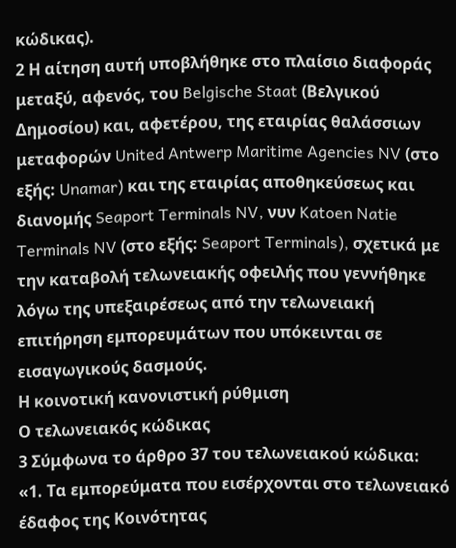κώδικας).
2 Η αίτηση αυτή υποβλήθηκε στο πλαίσιο διαφοράς μεταξύ, αφενός, του Belgische Staat (Βελγικού Δημοσίου) και, αφετέρου, της εταιρίας θαλάσσιων μεταφορών United Antwerp Maritime Agencies NV (στο εξής: Unamar) και της εταιρίας αποθηκεύσεως και διανομής Seaport Terminals NV, νυν Katoen Natie Terminals NV (στο εξής: Seaport Terminals), σχετικά με την καταβολή τελωνειακής οφειλής που γεννήθηκε λόγω της υπεξαιρέσεως από την τελωνειακή επιτήρηση εμπορευμάτων που υπόκεινται σε εισαγωγικούς δασμούς.
Η κοινοτική κανονιστική ρύθμιση
Ο τελωνειακός κώδικας
3 Σύμφωνα το άρθρο 37 του τελωνειακού κώδικα:
«1. Τα εμπορεύματα που εισέρχονται στο τελωνειακό έδαφος της Κοινότητας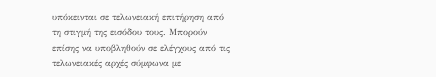υπόκεινται σε τελωνειακή επιτήρηση από τη στιγμή της εισόδου τους. Μπορούν επίσης να υποβληθούν σε ελέγχους από τις τελωνειακές αρχές σύμφωνα με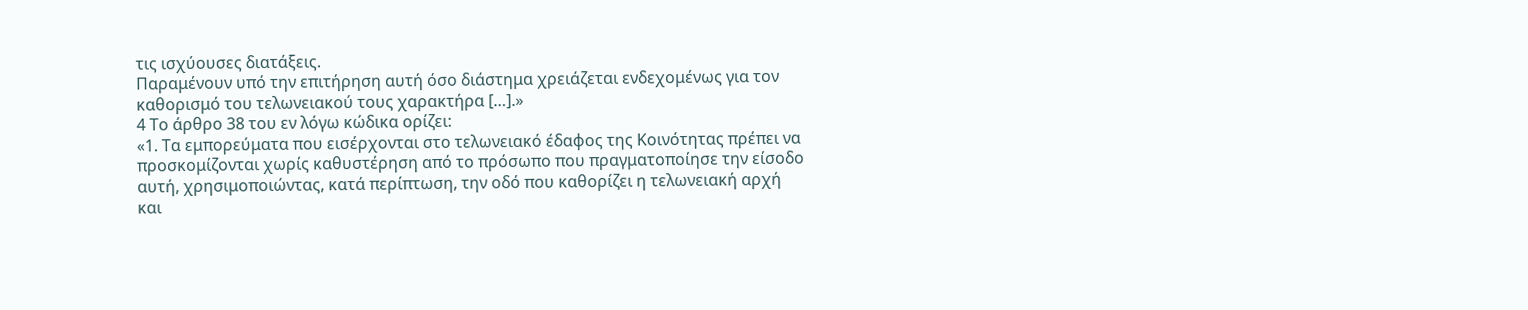τις ισχύουσες διατάξεις.
Παραμένουν υπό την επιτήρηση αυτή όσο διάστημα χρειάζεται ενδεχομένως για τον καθορισμό του τελωνειακού τους χαρακτήρα […].»
4 Το άρθρο 38 του εν λόγω κώδικα ορίζει:
«1. Τα εμπορεύματα που εισέρχονται στο τελωνειακό έδαφος της Κοινότητας πρέπει να προσκομίζονται χωρίς καθυστέρηση από το πρόσωπο που πραγματοποίησε την είσοδο αυτή, χρησιμοποιώντας, κατά περίπτωση, την οδό που καθορίζει η τελωνειακή αρχή και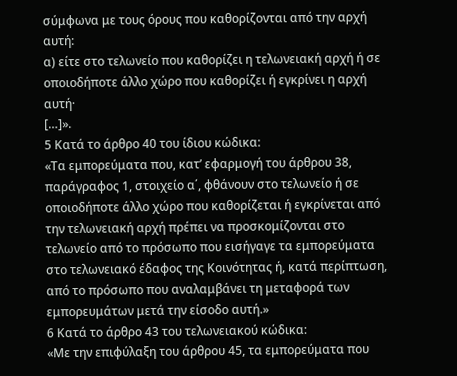σύμφωνα με τους όρους που καθορίζονται από την αρχή αυτή:
α) είτε στο τελωνείο που καθορίζει η τελωνειακή αρχή ή σε οποιοδήποτε άλλο χώρο που καθορίζει ή εγκρίνει η αρχή αυτή·
[…]».
5 Κατά το άρθρο 40 του ίδιου κώδικα:
«Τα εμπορεύματα που, κατ’ εφαρμογή του άρθρου 38, παράγραφος 1, στοιχείο α΄, φθάνουν στο τελωνείο ή σε οποιοδήποτε άλλο χώρο που καθορίζεται ή εγκρίνεται από την τελωνειακή αρχή πρέπει να προσκομίζονται στο τελωνείο από το πρόσωπο που εισήγαγε τα εμπορεύματα στο τελωνειακό έδαφος της Κοινότητας ή, κατά περίπτωση, από το πρόσωπο που αναλαμβάνει τη μεταφορά των εμπορευμάτων μετά την είσοδο αυτή.»
6 Κατά το άρθρο 43 του τελωνειακού κώδικα:
«Με την επιφύλαξη του άρθρου 45, τα εμπορεύματα που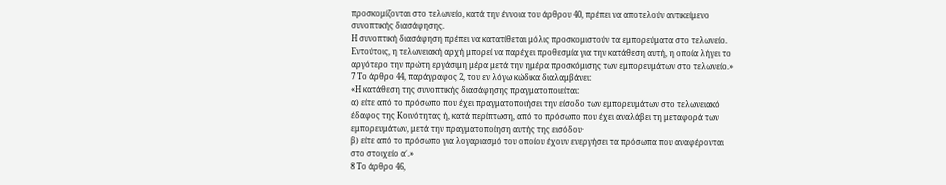προσκομίζονται στο τελωνείο, κατά την έννοια του άρθρου 40, πρέπει να αποτελούν αντικείμενο συνοπτικής διασάφησης.
Η συνοπτική διασάφηση πρέπει να κατατίθεται μόλις προσκομιστούν τα εμπορεύματα στο τελωνείο. Εντούτοις, η τελωνειακή αρχή μπορεί να παρέχει προθεσμία για την κατάθεση αυτή, η οποία λήγει το αργότερο την πρώτη εργάσιμη μέρα μετά την ημέρα προσκόμισης των εμπορευμάτων στο τελωνείο.»
7 Το άρθρο 44, παράγραφος 2, του εν λόγω κώδικα διαλαμβάνει:
«Η κατάθεση της συνοπτικής διασάφησης πραγματοποιείται:
α) είτε από το πρόσωπο που έχει πραγματοποιήσει την είσοδο των εμπορευμάτων στο τελωνειακό έδαφος της Κοινότητας ή, κατά περίπτωση, από το πρόσωπο που έχει αναλάβει τη μεταφορά των εμπορευμάτων, μετά την πραγματοποίηση αυτής της εισόδου·
β) είτε από το πρόσωπο για λογαριασμό του οποίου έχουν ενεργήσει τα πρόσωπα που αναφέρονται στο στοιχείο α΄.»
8 Το άρθρο 46,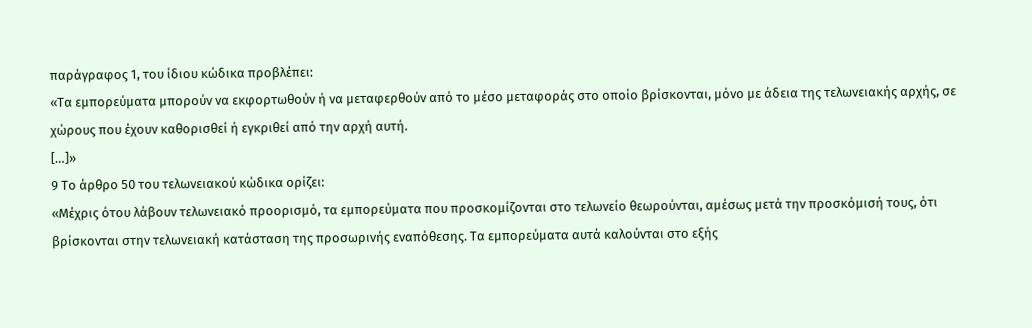παράγραφος 1, του ίδιου κώδικα προβλέπει:
«Τα εμπορεύματα μπορούν να εκφορτωθούν ή να μεταφερθούν από το μέσο μεταφοράς στο οποίο βρίσκονται, μόνο με άδεια της τελωνειακής αρχής, σε χώρους που έχουν καθορισθεί ή εγκριθεί από την αρχή αυτή.
[…]»
9 Το άρθρο 50 του τελωνειακού κώδικα ορίζει:
«Μέχρις ότου λάβουν τελωνειακό προορισμό, τα εμπορεύματα που προσκομίζονται στο τελωνείο θεωρούνται, αμέσως μετά την προσκόμισή τους, ότι βρίσκονται στην τελωνειακή κατάσταση της προσωρινής εναπόθεσης. Τα εμπορεύματα αυτά καλούνται στο εξής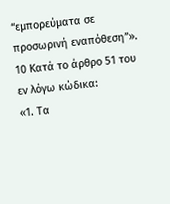“εμπορεύματα σε προσωρινή εναπόθεση”».
10 Κατά το άρθρο 51 του εν λόγω κώδικα:
«1. Τα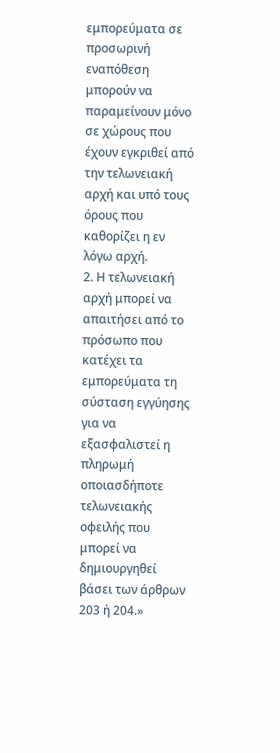εμπορεύματα σε προσωρινή εναπόθεση μπορούν να παραμείνουν μόνο σε χώρους που έχουν εγκριθεί από την τελωνειακή αρχή και υπό τους όρους που καθορίζει η εν λόγω αρχή.
2. Η τελωνειακή αρχή μπορεί να απαιτήσει από το πρόσωπο που κατέχει τα εμπορεύματα τη σύσταση εγγύησης για να εξασφαλιστεί η πληρωμή οποιασδήποτε τελωνειακής οφειλής που μπορεί να δημιουργηθεί βάσει των άρθρων 203 ή 204.»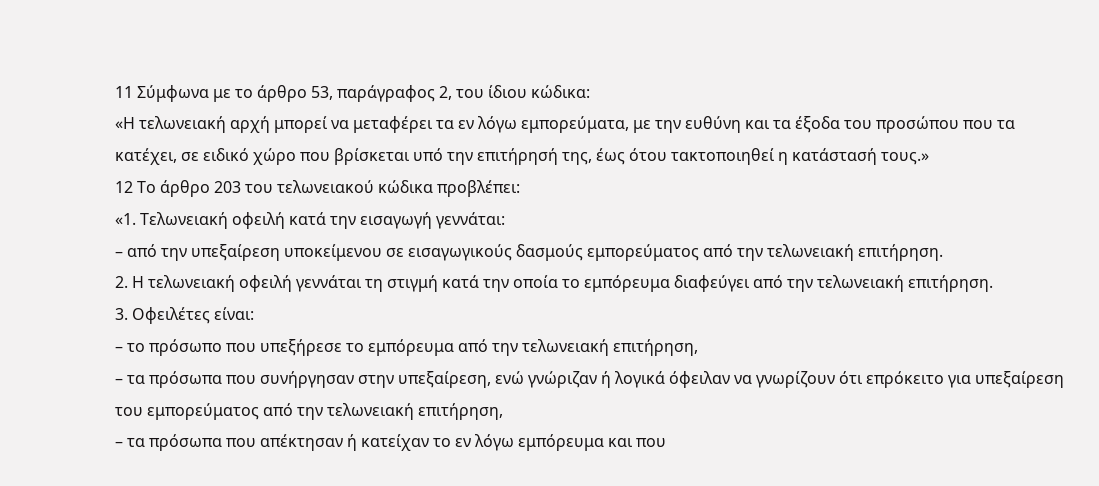11 Σύμφωνα με το άρθρο 53, παράγραφος 2, του ίδιου κώδικα:
«Η τελωνειακή αρχή μπορεί να μεταφέρει τα εν λόγω εμπορεύματα, με την ευθύνη και τα έξοδα του προσώπου που τα κατέχει, σε ειδικό χώρο που βρίσκεται υπό την επιτήρησή της, έως ότου τακτοποιηθεί η κατάστασή τους.»
12 Το άρθρο 203 του τελωνειακού κώδικα προβλέπει:
«1. Τελωνειακή οφειλή κατά την εισαγωγή γεννάται:
– από την υπεξαίρεση υποκείμενου σε εισαγωγικούς δασμούς εμπορεύματος από την τελωνειακή επιτήρηση.
2. Η τελωνειακή οφειλή γεννάται τη στιγμή κατά την οποία το εμπόρευμα διαφεύγει από την τελωνειακή επιτήρηση.
3. Οφειλέτες είναι:
– το πρόσωπο που υπεξήρεσε το εμπόρευμα από την τελωνειακή επιτήρηση,
– τα πρόσωπα που συνήργησαν στην υπεξαίρεση, ενώ γνώριζαν ή λογικά όφειλαν να γνωρίζουν ότι επρόκειτο για υπεξαίρεση του εμπορεύματος από την τελωνειακή επιτήρηση,
– τα πρόσωπα που απέκτησαν ή κατείχαν το εν λόγω εμπόρευμα και που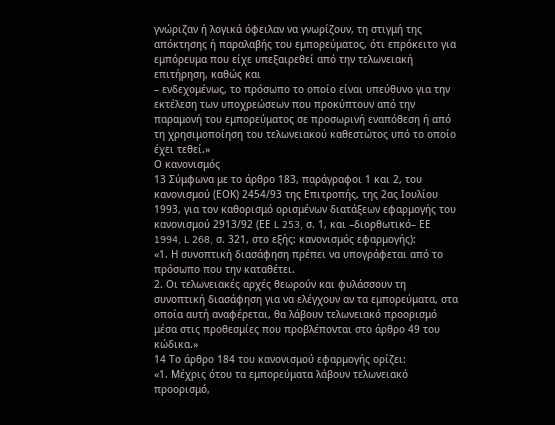γνώριζαν ή λογικά όφειλαν να γνωρίζουν, τη στιγμή της απόκτησης ή παραλαβής του εμπορεύματος, ότι επρόκειτο για εμπόρευμα που είχε υπεξαιρεθεί από την τελωνειακή επιτήρηση, καθώς και
– ενδεχομένως, το πρόσωπο το οποίο είναι υπεύθυνο για την εκτέλεση των υποχρεώσεων που προκύπτουν από την παραμονή του εμπορεύματος σε προσωρινή εναπόθεση ή από τη χρησιμοποίηση του τελωνειακού καθεστώτος υπό το οποίο έχει τεθεί.»
Ο κανονισμός
13 Σύμφωνα με το άρθρο 183, παράγραφοι 1 και 2, του κανονισμού (ΕΟΚ) 2454/93 της Επιτροπής, της 2ας Ιουλίου 1993, για τον καθορισμό ορισμένων διατάξεων εφαρμογής του κανονισμού 2913/92 (ΕΕ L 253, σ. 1, και –διορθωτικό– ΕΕ 1994, L 268, σ. 321, στο εξής: κανονισμός εφαρμογής):
«1. Η συνοπτική διασάφηση πρέπει να υπογράφεται από το πρόσωπο που την καταθέτει.
2. Οι τελωνειακές αρχές θεωρούν και φυλάσσουν τη συνοπτική διασάφηση για να ελέγχουν αν τα εμπορεύματα, στα οποία αυτή αναφέρεται, θα λάβουν τελωνειακό προορισμό μέσα στις προθεσμίες που προβλέπονται στο άρθρο 49 του κώδικα.»
14 Το άρθρο 184 του κανονισμού εφαρμογής ορίζει:
«1. Μέχρις ότου τα εμπορεύματα λάβουν τελωνειακό προορισμό,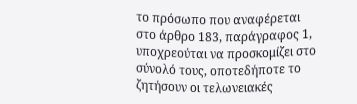το πρόσωπο που αναφέρεται στο άρθρο 183, παράγραφος 1, υποχρεούται να προσκομίζει στο σύνολό τους, οποτεδήποτε το ζητήσουν οι τελωνειακές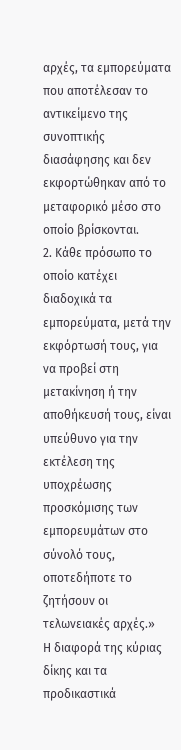αρχές, τα εμπορεύματα που αποτέλεσαν το αντικείμενο της συνοπτικής διασάφησης και δεν εκφορτώθηκαν από το μεταφορικό μέσο στο οποίο βρίσκονται.
2. Κάθε πρόσωπο το οποίο κατέχει διαδοχικά τα εμπορεύματα, μετά την εκφόρτωσή τους, για να προβεί στη μετακίνηση ή την αποθήκευσή τους, είναι υπεύθυνο για την εκτέλεση της υποχρέωσης προσκόμισης των εμπορευμάτων στο σύνολό τους, οποτεδήποτε το ζητήσουν οι τελωνειακές αρχές.»
Η διαφορά της κύριας δίκης και τα προδικαστικά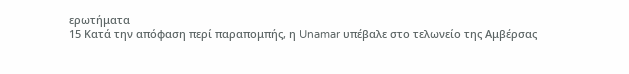ερωτήματα
15 Κατά την απόφαση περί παραπομπής, η Unamar υπέβαλε στο τελωνείο της Αμβέρσας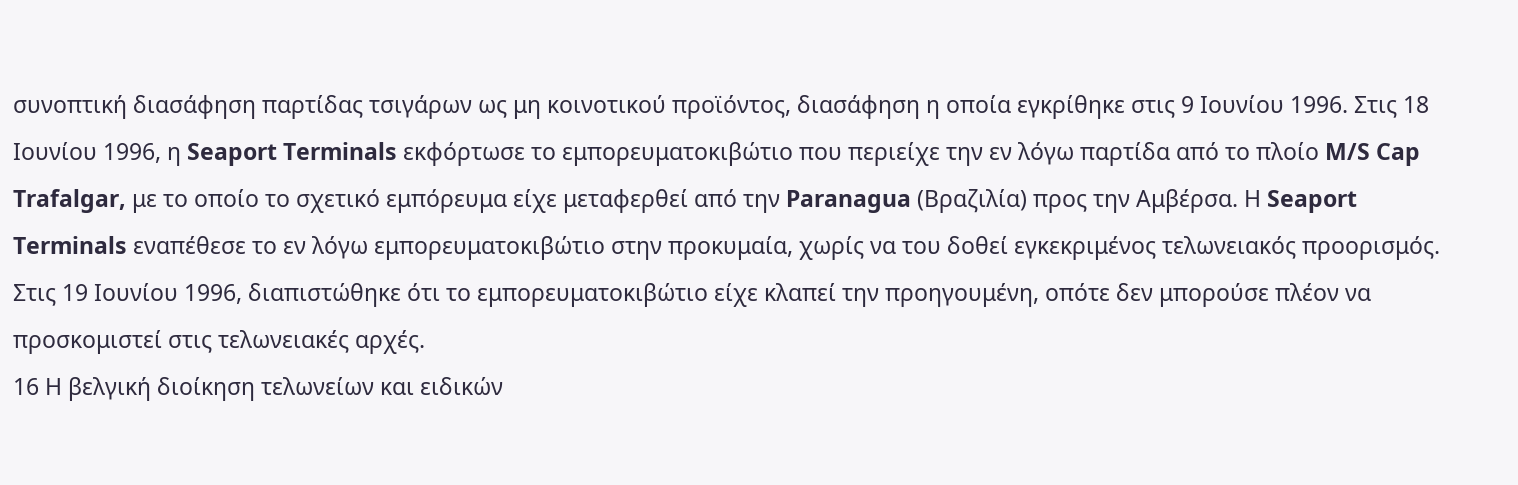συνοπτική διασάφηση παρτίδας τσιγάρων ως μη κοινοτικού προϊόντος, διασάφηση η οποία εγκρίθηκε στις 9 Ιουνίου 1996. Στις 18 Ιουνίου 1996, η Seaport Terminals εκφόρτωσε το εμπορευματοκιβώτιο που περιείχε την εν λόγω παρτίδα από το πλοίο M/S Cap Trafalgar, με το οποίο το σχετικό εμπόρευμα είχε μεταφερθεί από την Paranagua (Βραζιλία) προς την Αμβέρσα. Η Seaport Terminals εναπέθεσε το εν λόγω εμπορευματοκιβώτιο στην προκυμαία, χωρίς να του δοθεί εγκεκριμένος τελωνειακός προορισμός. Στις 19 Ιουνίου 1996, διαπιστώθηκε ότι το εμπορευματοκιβώτιο είχε κλαπεί την προηγουμένη, οπότε δεν μπορούσε πλέον να προσκομιστεί στις τελωνειακές αρχές.
16 Η βελγική διοίκηση τελωνείων και ειδικών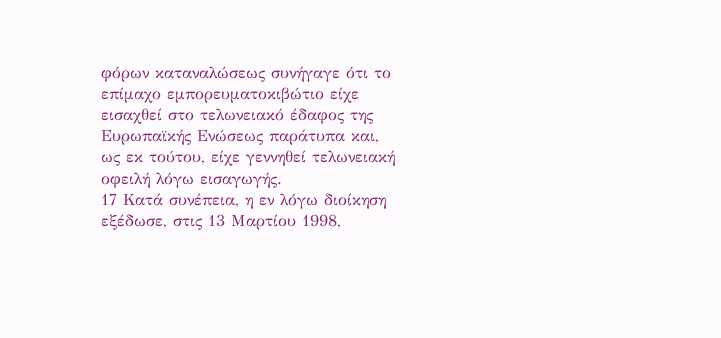φόρων καταναλώσεως συνήγαγε ότι το επίμαχο εμπορευματοκιβώτιο είχε εισαχθεί στο τελωνειακό έδαφος της Ευρωπαϊκής Ενώσεως παράτυπα και, ως εκ τούτου, είχε γεννηθεί τελωνειακή οφειλή λόγω εισαγωγής.
17 Κατά συνέπεια, η εν λόγω διοίκηση εξέδωσε, στις 13 Μαρτίου 1998,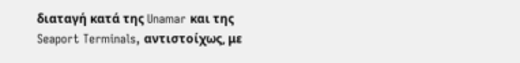διαταγή κατά της Unamar και της Seaport Terminals, αντιστοίχως, με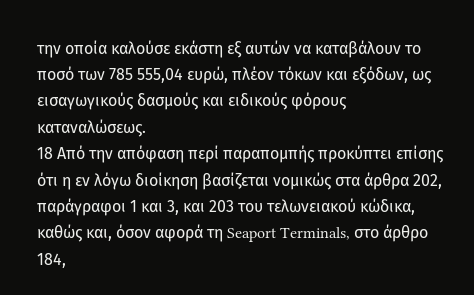την οποία καλούσε εκάστη εξ αυτών να καταβάλουν το ποσό των 785 555,04 ευρώ, πλέον τόκων και εξόδων, ως εισαγωγικούς δασμούς και ειδικούς φόρους καταναλώσεως.
18 Από την απόφαση περί παραπομπής προκύπτει επίσης ότι η εν λόγω διοίκηση βασίζεται νομικώς στα άρθρα 202, παράγραφοι 1 και 3, και 203 του τελωνειακού κώδικα, καθώς και, όσον αφορά τη Seaport Terminals, στο άρθρο 184,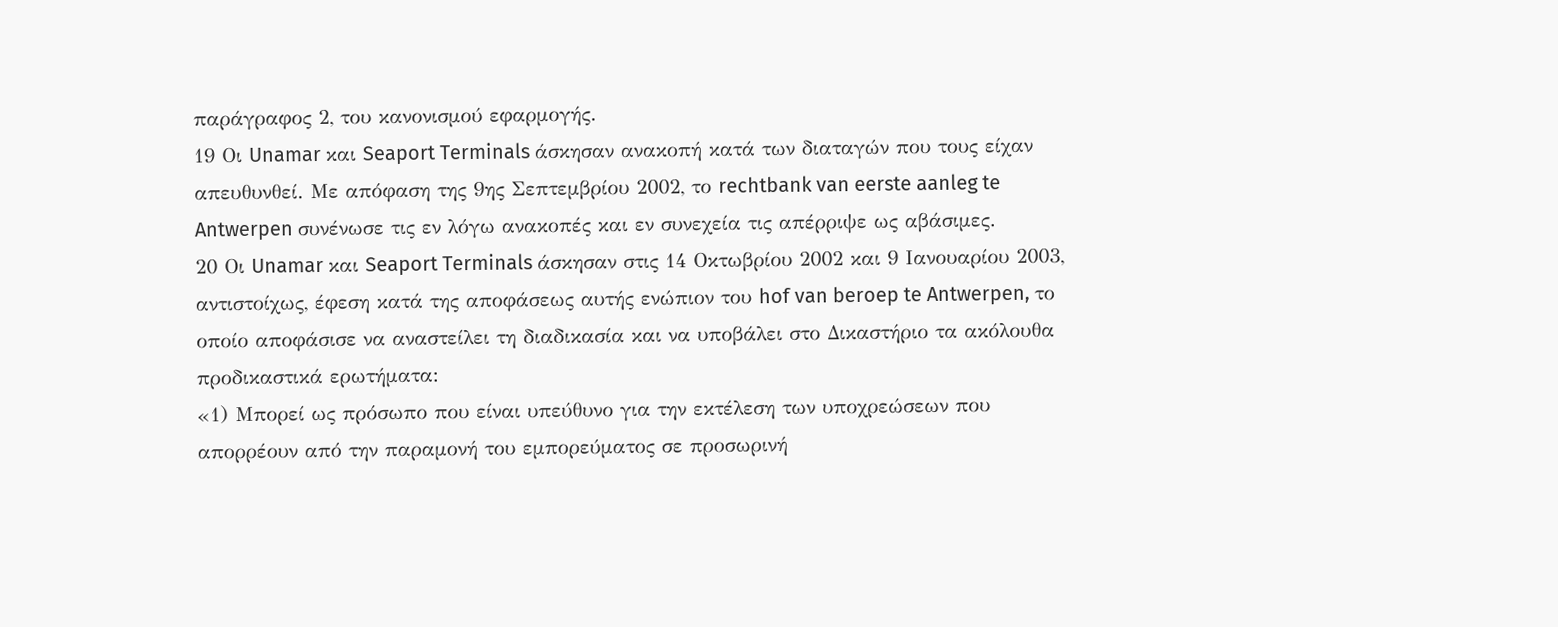παράγραφος 2, του κανονισμού εφαρμογής.
19 Οι Unamar και Seaport Terminals άσκησαν ανακοπή κατά των διαταγών που τους είχαν απευθυνθεί. Με απόφαση της 9ης Σεπτεμβρίου 2002, το rechtbank van eerste aanleg te Antwerpen συνένωσε τις εν λόγω ανακοπές και εν συνεχεία τις απέρριψε ως αβάσιμες.
20 Οι Unamar και Seaport Terminals άσκησαν στις 14 Οκτωβρίου 2002 και 9 Ιανουαρίου 2003, αντιστοίχως, έφεση κατά της αποφάσεως αυτής ενώπιον του hof van beroep te Antwerpen, το οποίο αποφάσισε να αναστείλει τη διαδικασία και να υποβάλει στο Δικαστήριο τα ακόλουθα προδικαστικά ερωτήματα:
«1) Μπορεί ως πρόσωπο που είναι υπεύθυνο για την εκτέλεση των υποχρεώσεων που απορρέουν από την παραμονή του εμπορεύματος σε προσωρινή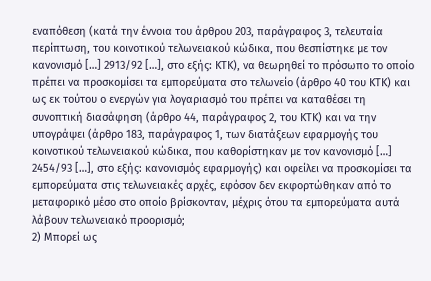εναπόθεση (κατά την έννοια του άρθρου 203, παράγραφος 3, τελευταία περίπτωση, του κοινοτικού τελωνειακού κώδικα, που θεσπίστηκε με τον κανονισμό […] 2913/92 […], στο εξής: ΚΤΚ), να θεωρηθεί το πρόσωπο το οποίο πρέπει να προσκομίσει τα εμπορεύματα στο τελωνείο (άρθρο 40 του ΚΤΚ) και ως εκ τούτου ο ενεργών για λογαριασμό του πρέπει να καταθέσει τη συνοπτική διασάφηση (άρθρο 44, παράγραφος 2, του ΚΤΚ) και να την υπογράψει (άρθρο 183, παράγραφος 1, των διατάξεων εφαρμογής του κοινοτικού τελωνειακού κώδικα, που καθορίστηκαν με τον κανονισμό […] 2454/93 […], στο εξής: κανονισμός εφαρμογής) και οφείλει να προσκομίσει τα εμπορεύματα στις τελωνειακές αρχές, εφόσον δεν εκφορτώθηκαν από το μεταφορικό μέσο στο οποίο βρίσκονταν, μέχρις ότου τα εμπορεύματα αυτά λάβουν τελωνειακό προορισμό;
2) Μπορεί ως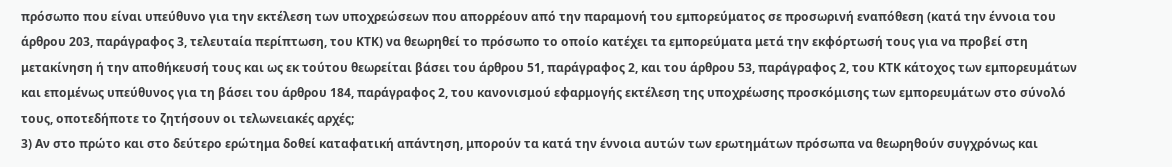πρόσωπο που είναι υπεύθυνο για την εκτέλεση των υποχρεώσεων που απορρέουν από την παραμονή του εμπορεύματος σε προσωρινή εναπόθεση (κατά την έννοια του άρθρου 203, παράγραφος 3, τελευταία περίπτωση, του ΚΤΚ) να θεωρηθεί το πρόσωπο το οποίο κατέχει τα εμπορεύματα μετά την εκφόρτωσή τους για να προβεί στη μετακίνηση ή την αποθήκευσή τους και ως εκ τούτου θεωρείται βάσει του άρθρου 51, παράγραφος 2, και του άρθρου 53, παράγραφος 2, του ΚΤΚ κάτοχος των εμπορευμάτων και επομένως υπεύθυνος για τη βάσει του άρθρου 184, παράγραφος 2, του κανονισμού εφαρμογής εκτέλεση της υποχρέωσης προσκόμισης των εμπορευμάτων στο σύνολό τους, οποτεδήποτε το ζητήσουν οι τελωνειακές αρχές;
3) Αν στο πρώτο και στο δεύτερο ερώτημα δοθεί καταφατική απάντηση, μπορούν τα κατά την έννοια αυτών των ερωτημάτων πρόσωπα να θεωρηθούν συγχρόνως και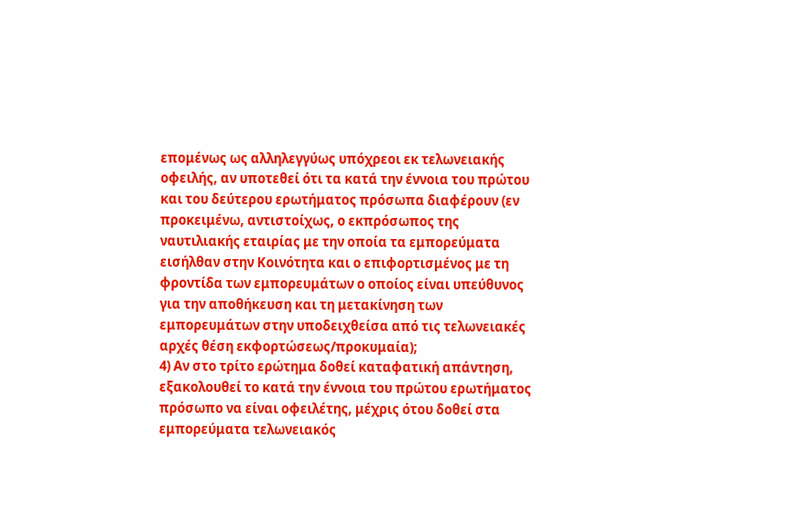επομένως ως αλληλεγγύως υπόχρεοι εκ τελωνειακής οφειλής, αν υποτεθεί ότι τα κατά την έννοια του πρώτου και του δεύτερου ερωτήματος πρόσωπα διαφέρουν (εν προκειμένω, αντιστοίχως, ο εκπρόσωπος της ναυτιλιακής εταιρίας με την οποία τα εμπορεύματα εισήλθαν στην Κοινότητα και ο επιφορτισμένος με τη φροντίδα των εμπορευμάτων ο οποίος είναι υπεύθυνος για την αποθήκευση και τη μετακίνηση των εμπορευμάτων στην υποδειχθείσα από τις τελωνειακές αρχές θέση εκφορτώσεως/προκυμαία);
4) Αν στο τρίτο ερώτημα δοθεί καταφατική απάντηση, εξακολουθεί το κατά την έννοια του πρώτου ερωτήματος πρόσωπο να είναι οφειλέτης, μέχρις ότου δοθεί στα εμπορεύματα τελωνειακός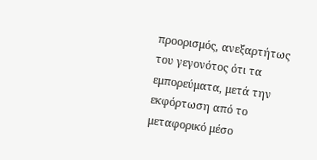προορισμός, ανεξαρτήτως του γεγονότος ότι τα εμπορεύματα, μετά την εκφόρτωση από το μεταφορικό μέσο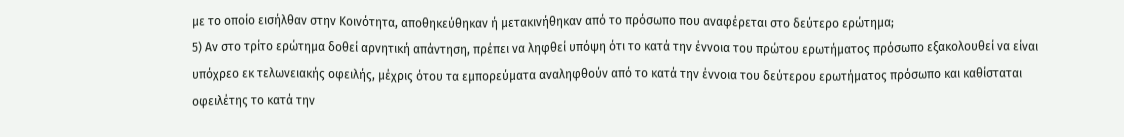με το οποίο εισήλθαν στην Κοινότητα, αποθηκεύθηκαν ή μετακινήθηκαν από το πρόσωπο που αναφέρεται στο δεύτερο ερώτημα;
5) Αν στο τρίτο ερώτημα δοθεί αρνητική απάντηση, πρέπει να ληφθεί υπόψη ότι το κατά την έννοια του πρώτου ερωτήματος πρόσωπο εξακολουθεί να είναι υπόχρεο εκ τελωνειακής οφειλής, μέχρις ότου τα εμπορεύματα αναληφθούν από το κατά την έννοια του δεύτερου ερωτήματος πρόσωπο και καθίσταται οφειλέτης το κατά την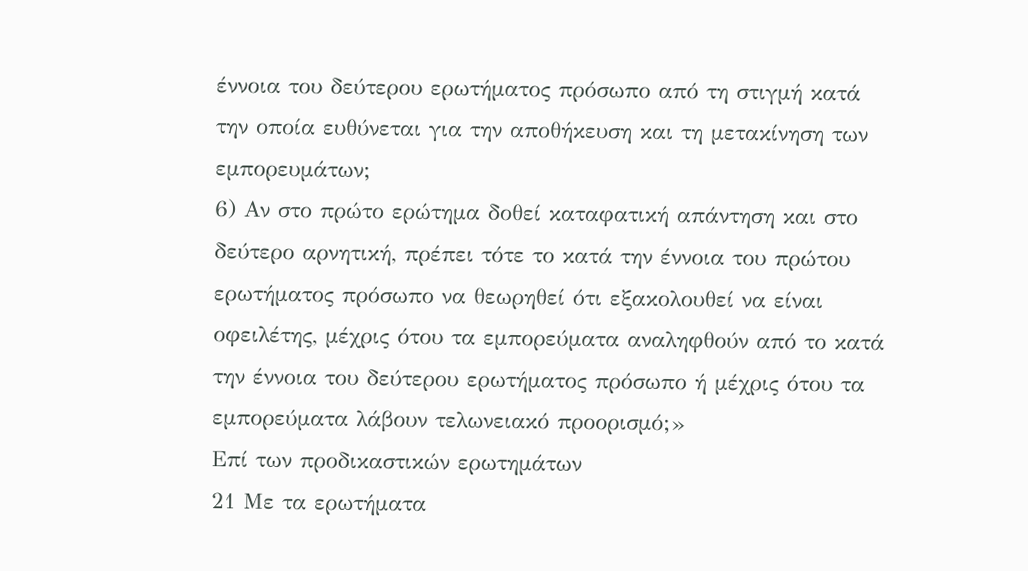έννοια του δεύτερου ερωτήματος πρόσωπο από τη στιγμή κατά την οποία ευθύνεται για την αποθήκευση και τη μετακίνηση των εμπορευμάτων;
6) Αν στο πρώτο ερώτημα δοθεί καταφατική απάντηση και στο δεύτερο αρνητική, πρέπει τότε το κατά την έννοια του πρώτου ερωτήματος πρόσωπο να θεωρηθεί ότι εξακολουθεί να είναι οφειλέτης, μέχρις ότου τα εμπορεύματα αναληφθούν από το κατά την έννοια του δεύτερου ερωτήματος πρόσωπο ή μέχρις ότου τα εμπορεύματα λάβουν τελωνειακό προορισμό;»
Επί των προδικαστικών ερωτημάτων
21 Με τα ερωτήματα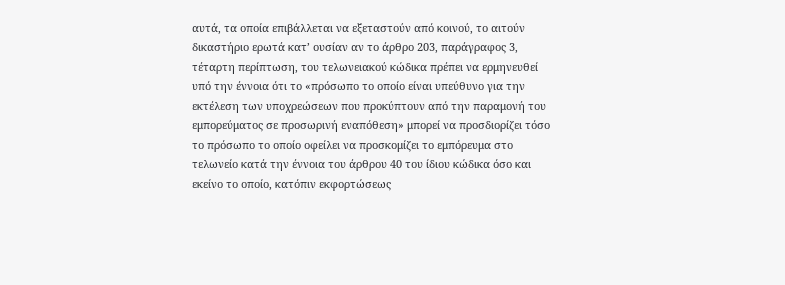αυτά, τα οποία επιβάλλεται να εξεταστούν από κοινού, το αιτούν δικαστήριο ερωτά κατ’ ουσίαν αν το άρθρο 203, παράγραφος 3, τέταρτη περίπτωση, του τελωνειακού κώδικα πρέπει να ερμηνευθεί υπό την έννοια ότι το «πρόσωπο το οποίο είναι υπεύθυνο για την εκτέλεση των υποχρεώσεων που προκύπτουν από την παραμονή του εμπορεύματος σε προσωρινή εναπόθεση» μπορεί να προσδιορίζει τόσο το πρόσωπο το οποίο οφείλει να προσκομίζει το εμπόρευμα στο τελωνείο κατά την έννοια του άρθρου 40 του ίδιου κώδικα όσο και εκείνο το οποίο, κατόπιν εκφορτώσεως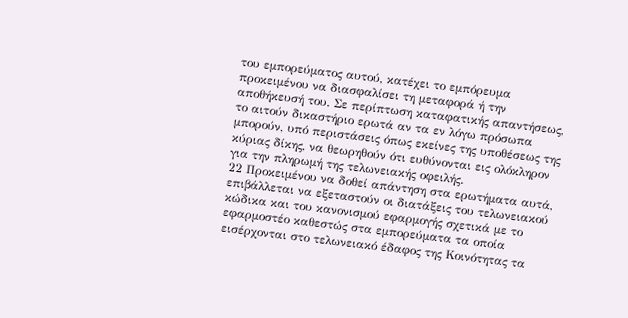του εμπορεύματος αυτού, κατέχει το εμπόρευμα προκειμένου να διασφαλίσει τη μεταφορά ή την αποθήκευσή του. Σε περίπτωση καταφατικής απαντήσεως, το αιτούν δικαστήριο ερωτά αν τα εν λόγω πρόσωπα μπορούν, υπό περιστάσεις όπως εκείνες της υποθέσεως της κύριας δίκης, να θεωρηθούν ότι ευθύνονται εις ολόκληρον για την πληρωμή της τελωνειακής οφειλής.
22 Προκειμένου να δοθεί απάντηση στα ερωτήματα αυτά, επιβάλλεται να εξεταστούν οι διατάξεις του τελωνειακού κώδικα και του κανονισμού εφαρμογής σχετικά με το εφαρμοστέο καθεστώς στα εμπορεύματα τα οποία εισέρχονται στο τελωνειακό έδαφος της Κοινότητας τα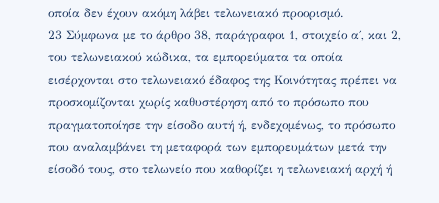οποία δεν έχουν ακόμη λάβει τελωνειακό προορισμό.
23 Σύμφωνα με το άρθρο 38, παράγραφοι 1, στοιχείο α΄, και 2, του τελωνειακού κώδικα, τα εμπορεύματα τα οποία εισέρχονται στο τελωνειακό έδαφος της Κοινότητας πρέπει να προσκομίζονται χωρίς καθυστέρηση από το πρόσωπο που πραγματοποίησε την είσοδο αυτή ή, ενδεχομένως, το πρόσωπο που αναλαμβάνει τη μεταφορά των εμπορευμάτων μετά την είσοδό τους, στο τελωνείο που καθορίζει η τελωνειακή αρχή ή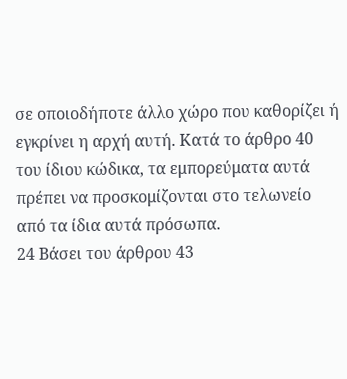σε οποιοδήποτε άλλο χώρο που καθορίζει ή εγκρίνει η αρχή αυτή. Κατά το άρθρο 40 του ίδιου κώδικα, τα εμπορεύματα αυτά πρέπει να προσκομίζονται στο τελωνείο από τα ίδια αυτά πρόσωπα.
24 Βάσει του άρθρου 43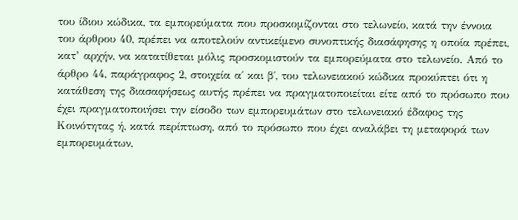του ίδιου κώδικα, τα εμπορεύματα που προσκομίζονται στο τελωνείο, κατά την έννοια του άρθρου 40, πρέπει να αποτελούν αντικείμενο συνοπτικής διασάφησης η οποία πρέπει, κατ’ αρχήν, να κατατίθεται μόλις προσκομιστούν τα εμπορεύματα στο τελωνείο. Από το άρθρο 44, παράγραφος 2, στοιχεία α΄ και β΄, του τελωνειακού κώδικα προκύπτει ότι η κατάθεση της διασαφήσεως αυτής πρέπει να πραγματοποιείται είτε από το πρόσωπο που έχει πραγματοποιήσει την είσοδο των εμπορευμάτων στο τελωνειακό έδαφος της Κοινότητας ή, κατά περίπτωση, από το πρόσωπο που έχει αναλάβει τη μεταφορά των εμπορευμάτων,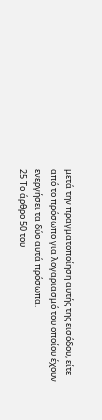μετά την πραγματοποίηση αυτής της εισόδου, είτε από το πρόσωπο για λογαριασμό του οποίου έχουν ενεργήσει τα δύο αυτά πρόσωπα.
25 Το άρθρο 50 του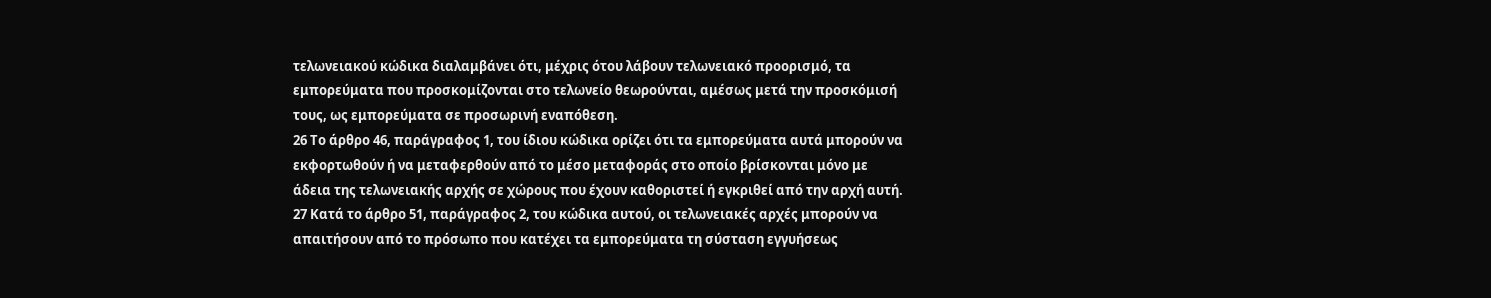τελωνειακού κώδικα διαλαμβάνει ότι, μέχρις ότου λάβουν τελωνειακό προορισμό, τα εμπορεύματα που προσκομίζονται στο τελωνείο θεωρούνται, αμέσως μετά την προσκόμισή τους, ως εμπορεύματα σε προσωρινή εναπόθεση.
26 Το άρθρο 46, παράγραφος 1, του ίδιου κώδικα ορίζει ότι τα εμπορεύματα αυτά μπορούν να εκφορτωθούν ή να μεταφερθούν από το μέσο μεταφοράς στο οποίο βρίσκονται μόνο με άδεια της τελωνειακής αρχής σε χώρους που έχουν καθοριστεί ή εγκριθεί από την αρχή αυτή.
27 Κατά το άρθρο 51, παράγραφος 2, του κώδικα αυτού, οι τελωνειακές αρχές μπορούν να απαιτήσουν από το πρόσωπο που κατέχει τα εμπορεύματα τη σύσταση εγγυήσεως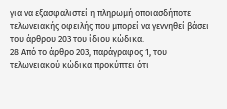για να εξασφαλιστεί η πληρωμή οποιασδήποτε τελωνειακής οφειλής που μπορεί να γεννηθεί βάσει του άρθρου 203 του ίδιου κώδικα.
28 Από το άρθρο 203, παράγραφος 1, του τελωνειακού κώδικα προκύπτει ότι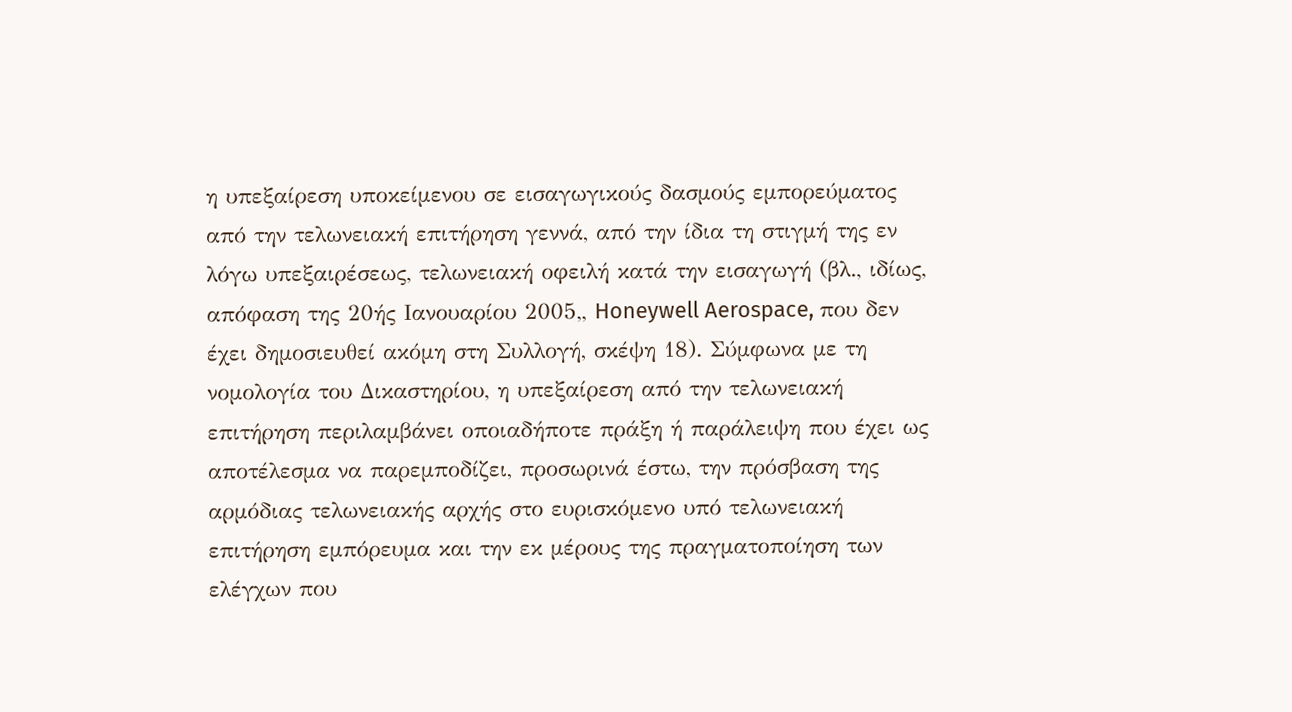η υπεξαίρεση υποκείμενου σε εισαγωγικούς δασμούς εμπορεύματος από την τελωνειακή επιτήρηση γεννά, από την ίδια τη στιγμή της εν λόγω υπεξαιρέσεως, τελωνειακή οφειλή κατά την εισαγωγή (βλ., ιδίως, απόφαση της 20ής Ιανουαρίου 2005,, Honeywell Aerospace, που δεν έχει δημοσιευθεί ακόμη στη Συλλογή, σκέψη 18). Σύμφωνα με τη νομολογία του Δικαστηρίου, η υπεξαίρεση από την τελωνειακή επιτήρηση περιλαμβάνει οποιαδήποτε πράξη ή παράλειψη που έχει ως αποτέλεσμα να παρεμποδίζει, προσωρινά έστω, την πρόσβαση της αρμόδιας τελωνειακής αρχής στο ευρισκόμενο υπό τελωνειακή επιτήρηση εμπόρευμα και την εκ μέρους της πραγματοποίηση των ελέγχων που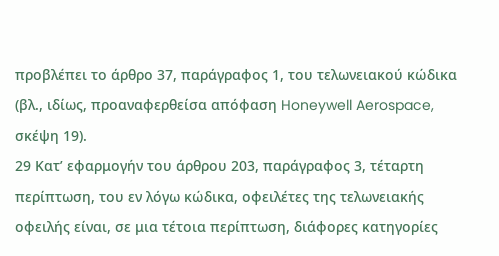προβλέπει το άρθρο 37, παράγραφος 1, του τελωνειακού κώδικα (βλ., ιδίως, προαναφερθείσα απόφαση Honeywell Aerospace, σκέψη 19).
29 Κατ’ εφαρμογήν του άρθρου 203, παράγραφος 3, τέταρτη περίπτωση, του εν λόγω κώδικα, οφειλέτες της τελωνειακής οφειλής είναι, σε μια τέτοια περίπτωση, διάφορες κατηγορίες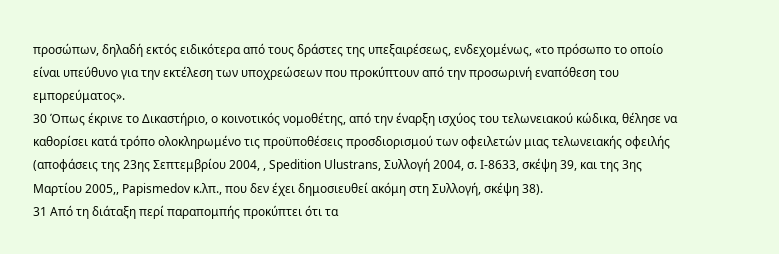προσώπων, δηλαδή εκτός ειδικότερα από τους δράστες της υπεξαιρέσεως, ενδεχομένως, «το πρόσωπο το οποίο είναι υπεύθυνο για την εκτέλεση των υποχρεώσεων που προκύπτουν από την προσωρινή εναπόθεση του εμπορεύματος».
30 Όπως έκρινε το Δικαστήριο, ο κοινοτικός νομοθέτης, από την έναρξη ισχύος του τελωνειακού κώδικα, θέλησε να καθορίσει κατά τρόπο ολοκληρωμένο τις προϋποθέσεις προσδιορισμού των οφειλετών μιας τελωνειακής οφειλής (αποφάσεις της 23ης Σεπτεμβρίου 2004, , Spedition Ulustrans, Συλλογή 2004, σ. I-8633, σκέψη 39, και της 3ης Μαρτίου 2005,, Papismedov κ.λπ., που δεν έχει δημοσιευθεί ακόμη στη Συλλογή, σκέψη 38).
31 Από τη διάταξη περί παραπομπής προκύπτει ότι τα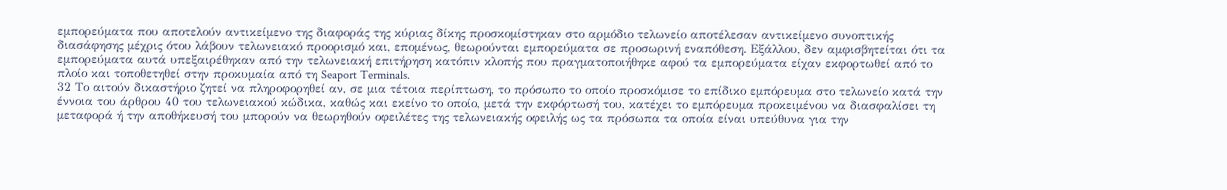εμπορεύματα που αποτελούν αντικείμενο της διαφοράς της κύριας δίκης προσκομίστηκαν στο αρμόδιο τελωνείο αποτέλεσαν αντικείμενο συνοπτικής διασάφησης μέχρις ότου λάβουν τελωνειακό προορισμό και, επομένως, θεωρούνται εμπορεύματα σε προσωρινή εναπόθεση. Εξάλλου, δεν αμφισβητείται ότι τα εμπορεύματα αυτά υπεξαιρέθηκαν από την τελωνειακή επιτήρηση κατόπιν κλοπής που πραγματοποιήθηκε αφού τα εμπορεύματα είχαν εκφορτωθεί από το πλοίο και τοποθετηθεί στην προκυμαία από τη Seaport Terminals.
32 Το αιτούν δικαστήριο ζητεί να πληροφορηθεί αν, σε μια τέτοια περίπτωση, το πρόσωπο το οποίο προσκόμισε το επίδικο εμπόρευμα στο τελωνείο κατά την έννοια του άρθρου 40 του τελωνειακού κώδικα, καθώς και εκείνο το οποίο, μετά την εκφόρτωσή του, κατέχει το εμπόρευμα προκειμένου να διασφαλίσει τη μεταφορά ή την αποθήκευσή του μπορούν να θεωρηθούν οφειλέτες της τελωνειακής οφειλής ως τα πρόσωπα τα οποία είναι υπεύθυνα για την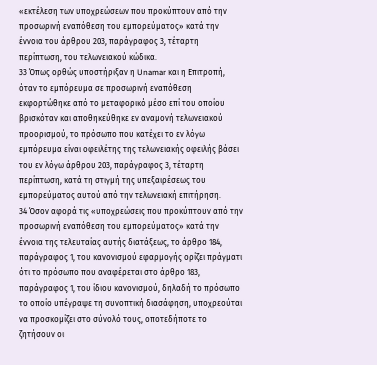«εκτέλεση των υποχρεώσεων που προκύπτουν από την προσωρινή εναπόθεση του εμπορεύματος» κατά την έννοια του άρθρου 203, παράγραφος 3, τέταρτη περίπτωση, του τελωνειακού κώδικα.
33 Όπως ορθώς υποστήριξαν η Unamar και η Επιτροπή, όταν το εμπόρευμα σε προσωρινή εναπόθεση εκφορτώθηκε από το μεταφορικό μέσο επί του οποίου βρισκόταν και αποθηκεύθηκε εν αναμονή τελωνειακού προορισμού, το πρόσωπο που κατέχει το εν λόγω εμπόρευμα είναι οφειλέτης της τελωνειακής οφειλής βάσει του εν λόγω άρθρου 203, παράγραφος 3, τέταρτη περίπτωση, κατά τη στιγμή της υπεξαιρέσεως του εμπορεύματος αυτού από την τελωνειακή επιτήρηση.
34 Όσον αφορά τις «υποχρεώσεις που προκύπτουν από την προσωρινή εναπόθεση του εμπορεύματος» κατά την έννοια της τελευταίας αυτής διατάξεως, το άρθρο 184, παράγραφος 1, του κανονισμού εφαρμογής ορίζει πράγματι ότι το πρόσωπο που αναφέρεται στο άρθρο 183, παράγραφος 1, του ίδιου κανονισμού, δηλαδή το πρόσωπο το οποίο υπέγραψε τη συνοπτική διασάφηση, υποχρεούται να προσκομίζει στο σύνολό τους, οποτεδήποτε το ζητήσουν οι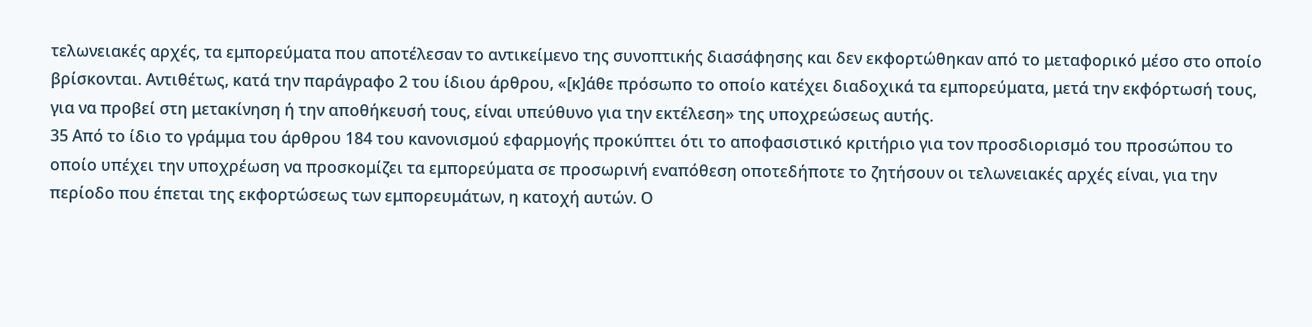τελωνειακές αρχές, τα εμπορεύματα που αποτέλεσαν το αντικείμενο της συνοπτικής διασάφησης και δεν εκφορτώθηκαν από το μεταφορικό μέσο στο οποίο βρίσκονται. Αντιθέτως, κατά την παράγραφο 2 του ίδιου άρθρου, «[κ]άθε πρόσωπο το οποίο κατέχει διαδοχικά τα εμπορεύματα, μετά την εκφόρτωσή τους, για να προβεί στη μετακίνηση ή την αποθήκευσή τους, είναι υπεύθυνο για την εκτέλεση» της υποχρεώσεως αυτής.
35 Από το ίδιο το γράμμα του άρθρου 184 του κανονισμού εφαρμογής προκύπτει ότι το αποφασιστικό κριτήριο για τον προσδιορισμό του προσώπου το οποίο υπέχει την υποχρέωση να προσκομίζει τα εμπορεύματα σε προσωρινή εναπόθεση οποτεδήποτε το ζητήσουν οι τελωνειακές αρχές είναι, για την περίοδο που έπεται της εκφορτώσεως των εμπορευμάτων, η κατοχή αυτών. Ο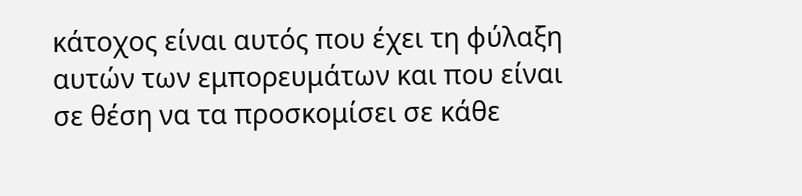κάτοχος είναι αυτός που έχει τη φύλαξη αυτών των εμπορευμάτων και που είναι σε θέση να τα προσκομίσει σε κάθε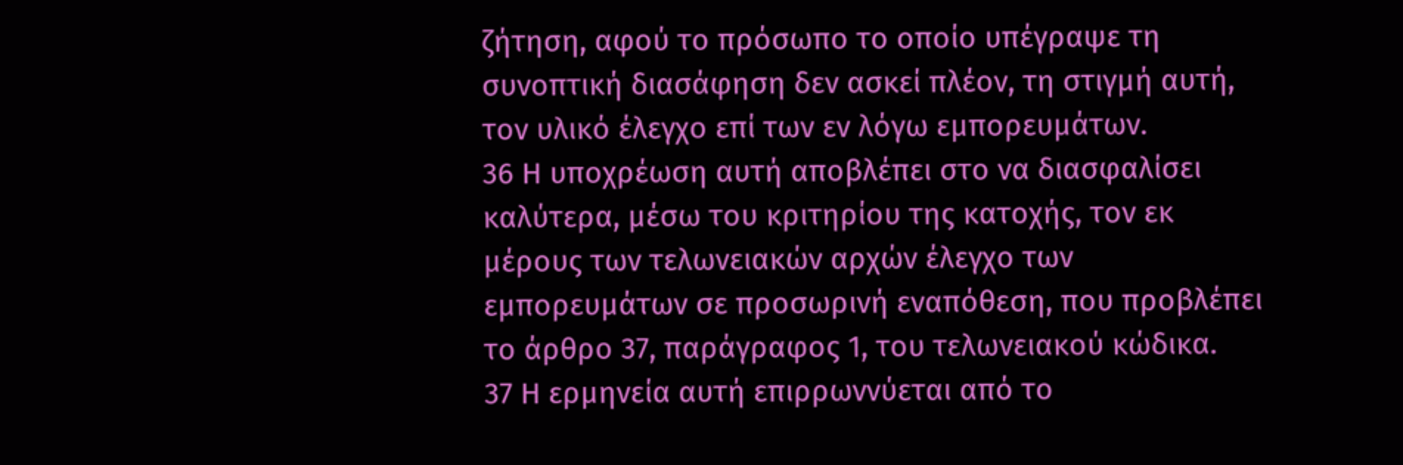ζήτηση, αφού το πρόσωπο το οποίο υπέγραψε τη συνοπτική διασάφηση δεν ασκεί πλέον, τη στιγμή αυτή, τον υλικό έλεγχο επί των εν λόγω εμπορευμάτων.
36 Η υποχρέωση αυτή αποβλέπει στο να διασφαλίσει καλύτερα, μέσω του κριτηρίου της κατοχής, τον εκ μέρους των τελωνειακών αρχών έλεγχο των εμπορευμάτων σε προσωρινή εναπόθεση, που προβλέπει το άρθρο 37, παράγραφος 1, του τελωνειακού κώδικα.
37 Η ερμηνεία αυτή επιρρωννύεται από το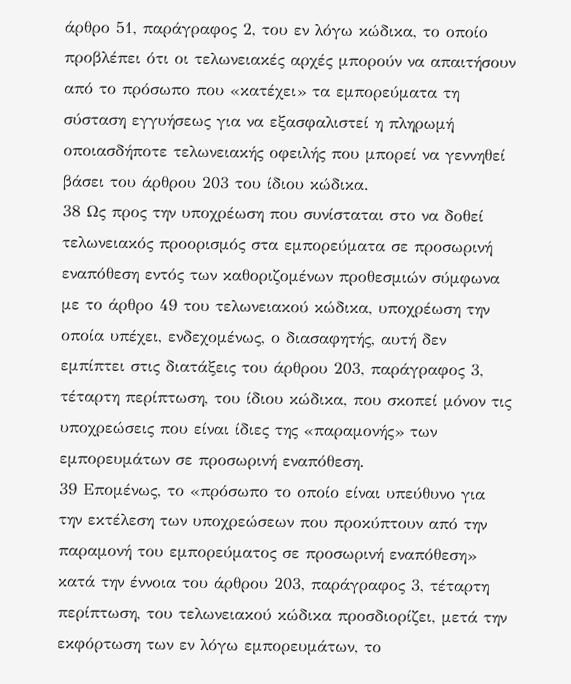άρθρο 51, παράγραφος 2, του εν λόγω κώδικα, το οποίο προβλέπει ότι οι τελωνειακές αρχές μπορούν να απαιτήσουν από το πρόσωπο που «κατέχει» τα εμπορεύματα τη σύσταση εγγυήσεως για να εξασφαλιστεί η πληρωμή οποιασδήποτε τελωνειακής οφειλής που μπορεί να γεννηθεί βάσει του άρθρου 203 του ίδιου κώδικα.
38 Ως προς την υποχρέωση που συνίσταται στο να δοθεί τελωνειακός προορισμός στα εμπορεύματα σε προσωρινή εναπόθεση εντός των καθοριζομένων προθεσμιών σύμφωνα με το άρθρο 49 του τελωνειακού κώδικα, υποχρέωση την οποία υπέχει, ενδεχομένως, ο διασαφητής, αυτή δεν εμπίπτει στις διατάξεις του άρθρου 203, παράγραφος 3, τέταρτη περίπτωση, του ίδιου κώδικα, που σκοπεί μόνον τις υποχρεώσεις που είναι ίδιες της «παραμονής» των εμπορευμάτων σε προσωρινή εναπόθεση.
39 Επομένως, το «πρόσωπο το οποίο είναι υπεύθυνο για την εκτέλεση των υποχρεώσεων που προκύπτουν από την παραμονή του εμπορεύματος σε προσωρινή εναπόθεση» κατά την έννοια του άρθρου 203, παράγραφος 3, τέταρτη περίπτωση, του τελωνειακού κώδικα προσδιορίζει, μετά την εκφόρτωση των εν λόγω εμπορευμάτων, το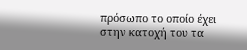πρόσωπο το οποίο έχει στην κατοχή του τα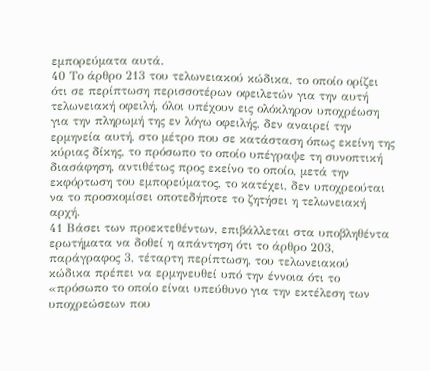εμπορεύματα αυτά.
40 Το άρθρο 213 του τελωνειακού κώδικα, το οποίο ορίζει ότι σε περίπτωση περισσοτέρων οφειλετών για την αυτή τελωνειακή οφειλή, όλοι υπέχουν εις ολόκληρον υποχρέωση για την πληρωμή της εν λόγω οφειλής, δεν αναιρεί την ερμηνεία αυτή, στο μέτρο που σε κατάσταση όπως εκείνη της κύριας δίκης, το πρόσωπο το οποίο υπέγραψε τη συνοπτική διασάφηση, αντιθέτως προς εκείνο το οποίο, μετά την εκφόρτωση του εμπορεύματος, το κατέχει, δεν υποχρεούται να το προσκομίσει οποτεδήποτε το ζητήσει η τελωνειακή αρχή.
41 Βάσει των προεκτεθέντων, επιβάλλεται στα υποβληθέντα ερωτήματα να δοθεί η απάντηση ότι το άρθρο 203, παράγραφος 3, τέταρτη περίπτωση, του τελωνειακού κώδικα πρέπει να ερμηνευθεί υπό την έννοια ότι το «πρόσωπο το οποίο είναι υπεύθυνο για την εκτέλεση των υποχρεώσεων που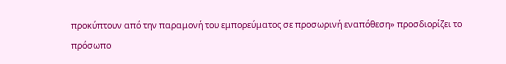προκύπτουν από την παραμονή του εμπορεύματος σε προσωρινή εναπόθεση» προσδιορίζει το πρόσωπο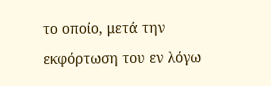το οποίο, μετά την εκφόρτωση του εν λόγω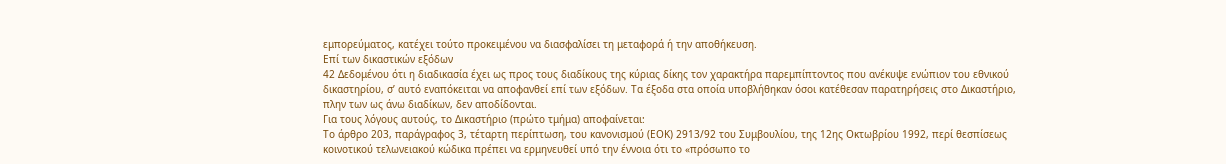εμπορεύματος, κατέχει τούτο προκειμένου να διασφαλίσει τη μεταφορά ή την αποθήκευση.
Επί των δικαστικών εξόδων
42 Δεδομένου ότι η διαδικασία έχει ως προς τους διαδίκους της κύριας δίκης τον χαρακτήρα παρεμπίπτοντος που ανέκυψε ενώπιον του εθνικού δικαστηρίου, σ’ αυτό εναπόκειται να αποφανθεί επί των εξόδων. Τα έξοδα στα οποία υποβλήθηκαν όσοι κατέθεσαν παρατηρήσεις στο Δικαστήριο, πλην των ως άνω διαδίκων, δεν αποδίδονται.
Για τους λόγους αυτούς, το Δικαστήριο (πρώτο τμήμα) αποφαίνεται:
Το άρθρο 203, παράγραφος 3, τέταρτη περίπτωση, του κανονισμού (ΕΟΚ) 2913/92 του Συμβουλίου, της 12ης Οκτωβρίου 1992, περί θεσπίσεως κοινοτικού τελωνειακού κώδικα πρέπει να ερμηνευθεί υπό την έννοια ότι το «πρόσωπο το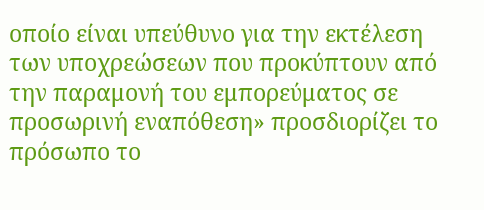οποίο είναι υπεύθυνο για την εκτέλεση των υποχρεώσεων που προκύπτουν από την παραμονή του εμπορεύματος σε προσωρινή εναπόθεση» προσδιορίζει το πρόσωπο το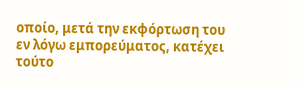οποίο, μετά την εκφόρτωση του εν λόγω εμπορεύματος, κατέχει τούτο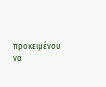προκειμένου να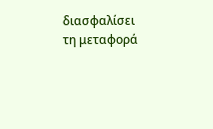διασφαλίσει τη μεταφορά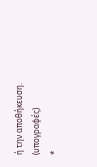ή την αποθήκευση.
(υπογραφές)
*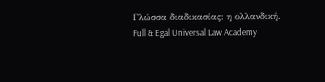Γλώσσα διαδικασίας: η ολλανδική.
Full & Egal Universal Law Academy